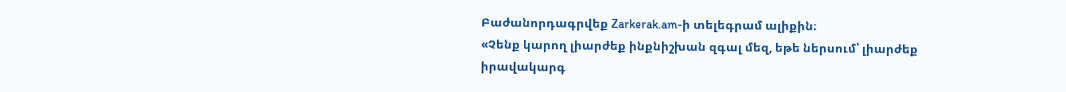Բաժանորդագրվեք Zarkerak.am-ի տելեգրամ ալիքին։
«Չենք կարող լիարժեք ինքնիշխան զգալ մեզ, եթե ներսում՝ լիարժեք իրավակարգ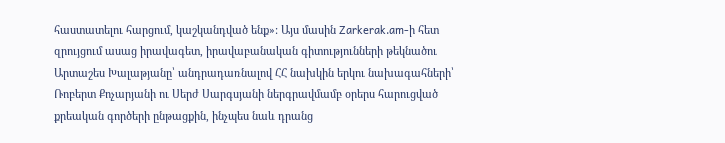հաստատելու հարցում, կաշկանդված ենք»: Այս մասին Zarkerak.am-ի հետ զրույցում ասաց իրավագետ, իրավաբանական գիտությունների թեկնածու Արտաշես Խալաթյանը՝ անդրադառնալով ՀՀ նախկին երկու նախագահների՝ Ռոբերտ Քոչարյանի ու Սերժ Սարգսյանի ներգրավմամբ օրերս հարուցված քրեական գործերի ընթացքին, ինչպես նաև դրանց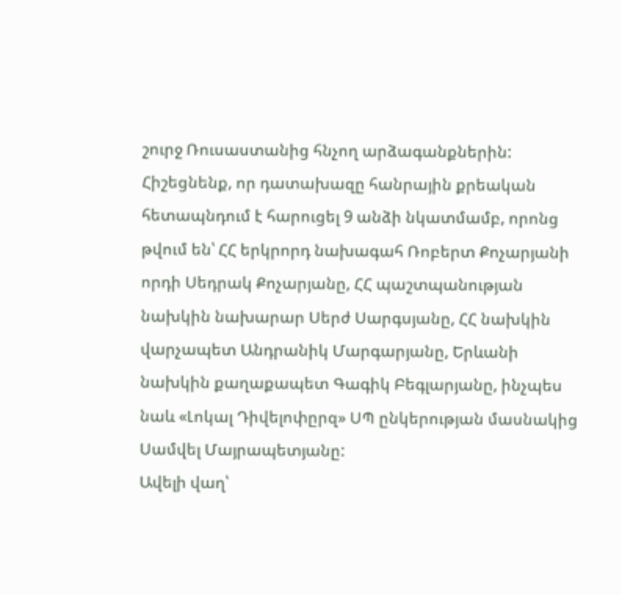շուրջ Ռուսաստանից հնչող արձագանքներին:
Հիշեցնենք, որ դատախազը հանրային քրեական հետապնդում է հարուցել 9 անձի նկատմամբ, որոնց թվում են՝ ՀՀ երկրորդ նախագահ Ռոբերտ Քոչարյանի որդի Սեդրակ Քոչարյանը, ՀՀ պաշտպանության նախկին նախարար Սերժ Սարգսյանը, ՀՀ նախկին վարչապետ Անդրանիկ Մարգարյանը, Երևանի նախկին քաղաքապետ Գագիկ Բեգլարյանը, ինչպես նաև «Լոկալ Դիվելոփըրզ» ՍՊ ընկերության մասնակից Սամվել Մայրապետյանը:
Ավելի վաղ՝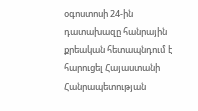օգոստոսի 24-ին դատախազը հանրային քրեական հետապնդում է հարուցել Հայաստանի Հանրապետության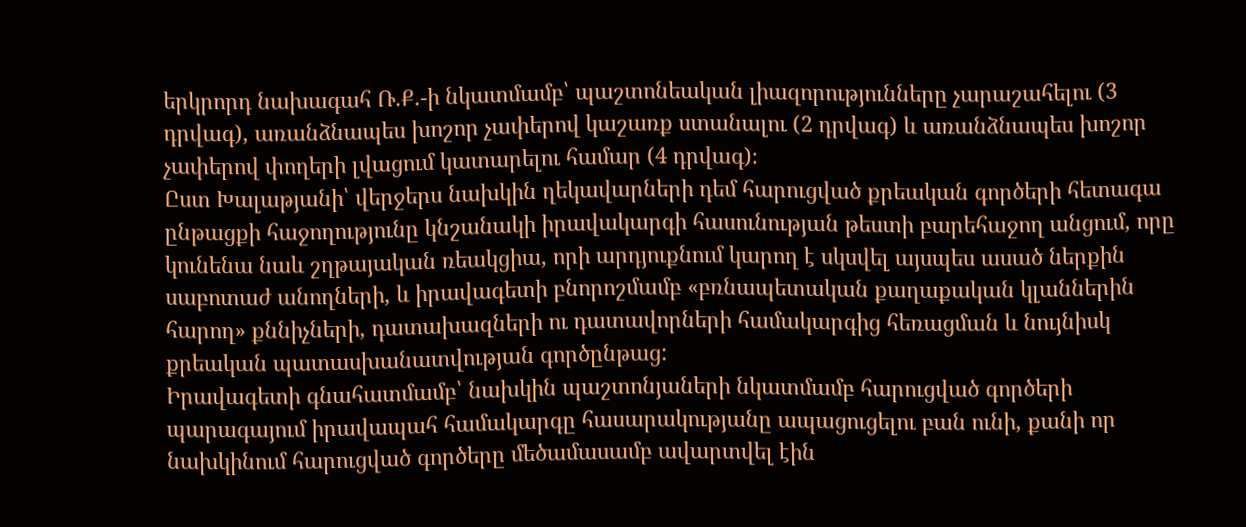երկրորդ նախագահ Ռ.Ք.-ի նկատմամբ՝ պաշտոնեական լիազորությունները չարաշահելու (3 դրվագ), առանձնապես խոշոր չափերով կաշառք ստանալու (2 դրվագ) և առանձնապես խոշոր չափերով փողերի լվացում կատարելու համար (4 դրվագ)։
Ըստ Խալաթյանի՝ վերջերս նախկին ղեկավարների դեմ հարուցված քրեական գործերի հետագա ընթացքի հաջողությունը կնշանակի իրավակարգի հասունության թեստի բարեհաջող անցում, որը կունենա նաև շղթայական ռեակցիա, որի արդյուքնում կարող է սկսվել այսպես ասած ներքին սաբոտաժ անողների, և իրավագետի բնորոշմամբ «բռնապետական քաղաքական կլաններին հարող» քննիչների, դատախազների ու դատավորների համակարգից հեռացման և նույնիսկ քրեական պատասխանատվության գործընթաց:
Իրավագետի գնահատմամբ՝ նախկին պաշտոնյաների նկատմամբ հարուցված գործերի պարագայում իրավապահ համակարգը հասարակությանը ապացուցելու բան ունի, քանի որ նախկինում հարուցված գործերը մեծամասամբ ավարտվել էին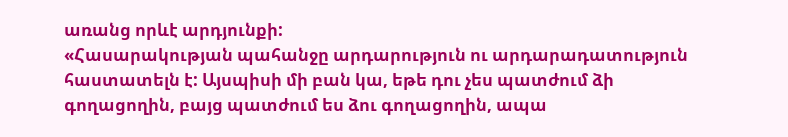առանց որևէ արդյունքի:
«Հասարակության պահանջը արդարություն ու արդարադատություն հաստատելն է: Այսպիսի մի բան կա, եթե դու չես պատժում ձի գողացողին, բայց պատժում ես ձու գողացողին, ապա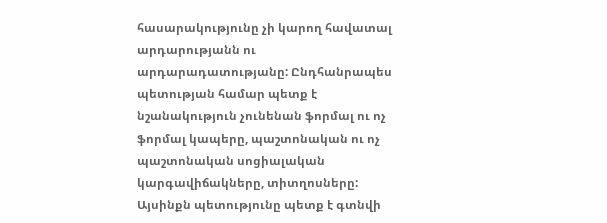հասարակությունը չի կարող հավատալ արդարությանն ու արդարադատությանը: Ընդհանրապես պետության համար պետք է նշանակություն չունենան ֆորմալ ու ոչ ֆորմալ կապերը, պաշտոնական ու ոչ պաշտոնական սոցիալական կարգավիճակները, տիտղոսները: Այսինքն պետությունը պետք է գտնվի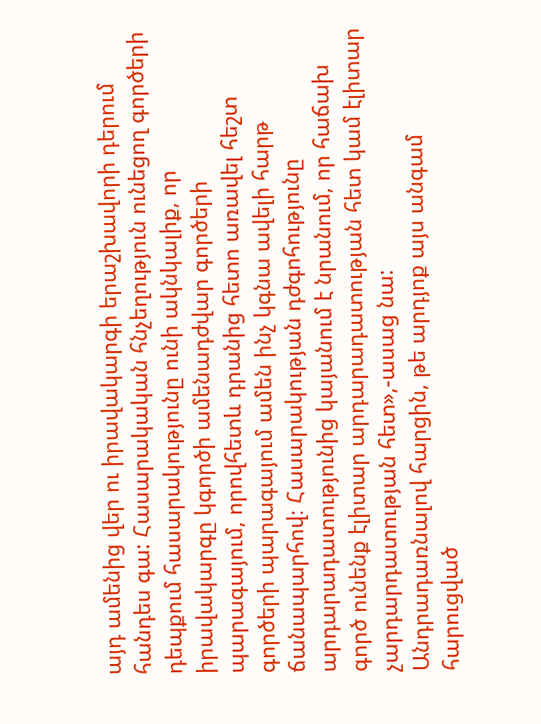այդ ամենից վեր ու իրավակարգի երաշխավորի դերում հանդես գա: Հասարակական հնչեղություն ունեցող գործերի դեպքում հասարակությունը ունի ակնկալիք, որ իրավակարգը կգործի ամենադժվար գործերի պարագայում, որովհետև դրանից հետո առավել հեշտ գործերի պարագայում ամեն ինչ կգնա ավելի հարթ ճանապարհով։ Հասարակության դժգոհությունը արդարադատությունից կայանում է նրանում, որ հաճախ գործ ունենք էլիտար արդարադատության հետ կամ էլիտար չարդարդատության հետ»,-ասաց նա:
Անդրադառնալով հարցին, թե արդյոք այս անգամ հարուցված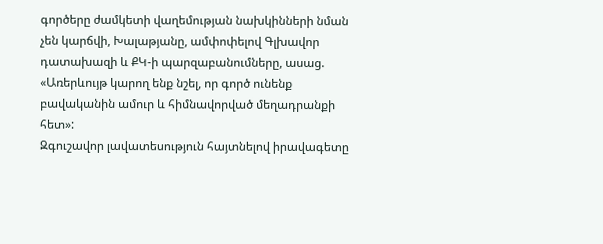գործերը ժամկետի վաղեմության նախկինների նման չեն կարճվի, Խալաթյանը, ամփոփելով Գլխավոր դատախազի և ՔԿ-ի պարզաբանումները, ասաց. «Առերևույթ կարող ենք նշել, որ գործ ունենք բավականին ամուր և հիմնավորված մեղադրանքի հետ»:
Զգուշավոր լավատեսություն հայտնելով իրավագետը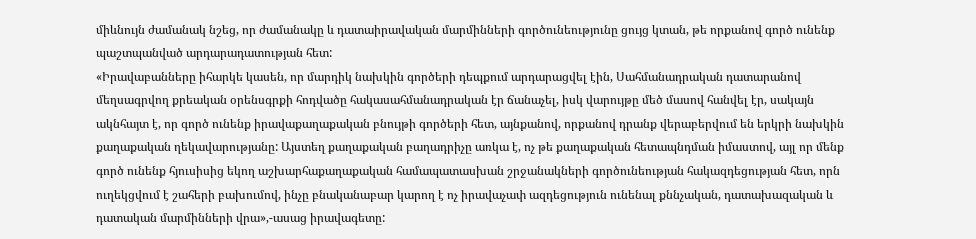միևնույն ժամանակ նշեց, որ ժամանակը և դատաիրավական մարմինների գործունեությունը ցույց կտան, թե որքանով գործ ունենք պաշտպանված արդարադատության հետ:
«Իրավաբանները իհարկե կասեն, որ մարդիկ նախկին գործերի դեպքում արդարացվել էին, Սահմանադրական դատարանով մեղսագրվող քրեական օրենսգրքի հոդվածը հակասահմանադրական էր ճանաչել, իսկ վարույթը մեծ մասով հանվել էր, սակայն ակնհայտ է, որ գործ ունենք իրավաքաղաքական բնույթի գործերի հետ, այնքանով, որքանով դրանք վերաբերվում են երկրի նախկին քաղաքական ղեկավարությանը: Այստեղ քաղաքական բաղադրիչը առկա է, ոչ թե քաղաքական հետապնդման իմաստով, այլ որ մենք գործ ունենք հյուսիսից եկող աշխարհաքաղաքական համապատասխան շրջանակների գործունեության հակազդեցության հետ, որն ուղեկցվում է շահերի բախումով, ինչը բնականաբար կարող է ոչ իրավաչափ ազդեցություն ունենալ քննչական, դատախազական և դատական մարմինների վրա»,-ասաց իրավագետը: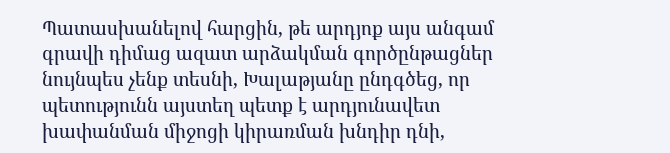Պատասխանելով հարցին, թե արդյոք այս անգամ գրավի դիմաց ազատ արձակման գործընթացներ նույնպես չենք տեսնի, Խալաթյանը ընդգծեց, որ պետությունն այստեղ պետք է արդյունավետ խափանման միջոցի կիրառման խնդիր դնի,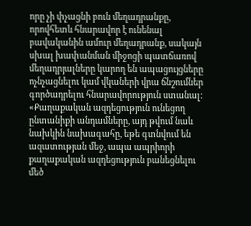որը չի փչացնի բուն մեղադրանքը, որովհետև հնարավոր է ունենալ բավականին ամուր մեղադրանք, սակայն սխալ խափանման միջոցի պատճառով մեղադրյալները կարող են ապացույցները ոչնչացնելու կամ վկաների վրա ճնշումներ գործադրելու հնարավորություն ստանալ:
«Քաղաքական ազդեցություն ունեցող ընտանիքի անդամները, այդ թվում նաև նախկին նախագահը, եթե գտնվում են ազատության մեջ, ապա ապրիորի քաղաքական ազդեցություն բանեցնելու մեծ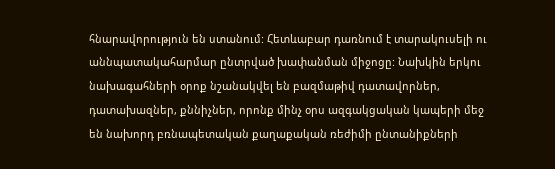հնարավորություն են ստանում: Հետևաբար դառնում է տարակուսելի ու աննպատակահարմար ընտրված խափանման միջոցը: Նախկին երկու նախագահների օրոք նշանակվել են բազմաթիվ դատավորներ, դատախազներ, քննիչներ, որոնք մինչ օրս ազգակցական կապերի մեջ են նախորդ բռնապետական քաղաքական ռեժիմի ընտանիքների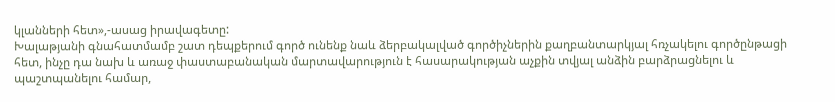կլանների հետ»,-ասաց իրավագետը:
Խալաթյանի գնահատմամբ շատ դեպքերում գործ ունենք նաև ձերբակալված գործիչներին քաղբանտարկյալ հռչակելու գործընթացի հետ, ինչը դա նախ և առաջ փաստաբանական մարտավարություն է հասարակության աչքին տվյալ անձին բարձրացնելու և պաշտպանելու համար,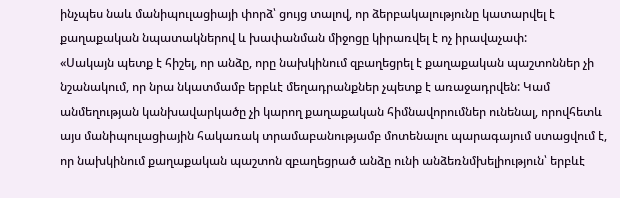ինչպես նաև մանիպուլացիայի փորձ՝ ցույց տալով, որ ձերբակալությունը կատարվել է քաղաքական նպատակներով և խափանման միջոցը կիրառվել է ոչ իրավաչափ:
«Սակայն պետք է հիշել, որ անձը, որը նախկինում զբաղեցրել է քաղաքական պաշտոններ չի նշանակում, որ նրա նկատմամբ երբևէ մեղադրանքներ չպետք է առաջադրվեն: Կամ անմեղության կանխավարկածը չի կարող քաղաքական հիմնավորումներ ունենալ, որովհետև այս մանիպուլացիային հակառակ տրամաբանությամբ մոտենալու պարագայում ստացվում է, որ նախկինում քաղաքական պաշտոն զբաղեցրած անձը ունի անձեռնմխելիություն՝ երբևէ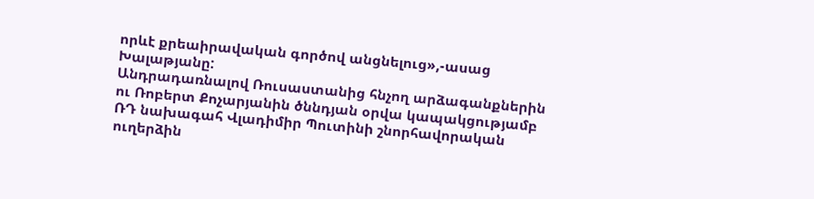որևէ քրեաիրավական գործով անցնելուց»,-ասաց Խալաթյանը:
Անդրադառնալով Ռուսաստանից հնչող արձագանքներին ու Ռոբերտ Քոչարյանին ծննդյան օրվա կապակցությամբ ՌԴ նախագահ Վլադիմիր Պուտինի շնորհավորական ուղերձին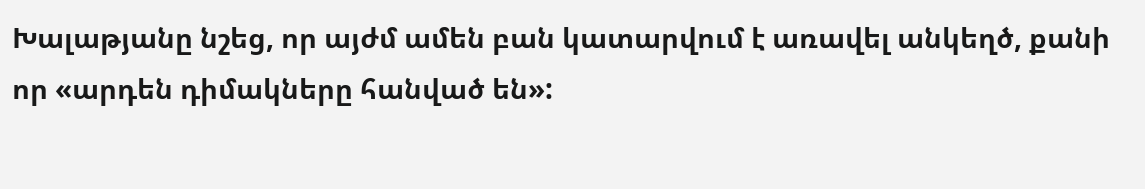Խալաթյանը նշեց, որ այժմ ամեն բան կատարվում է առավել անկեղծ, քանի որ «արդեն դիմակները հանված են»: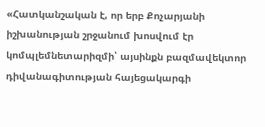«Հատկանշական է, որ երբ Քոչարյանի իշխանության շրջանում խոսվում էր կոմպլեմնետարիզմի՝ այսինքն բազմավեկտոր դիվանագիտության հայեցակարգի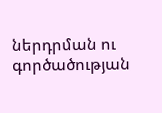ներդրման ու գործածության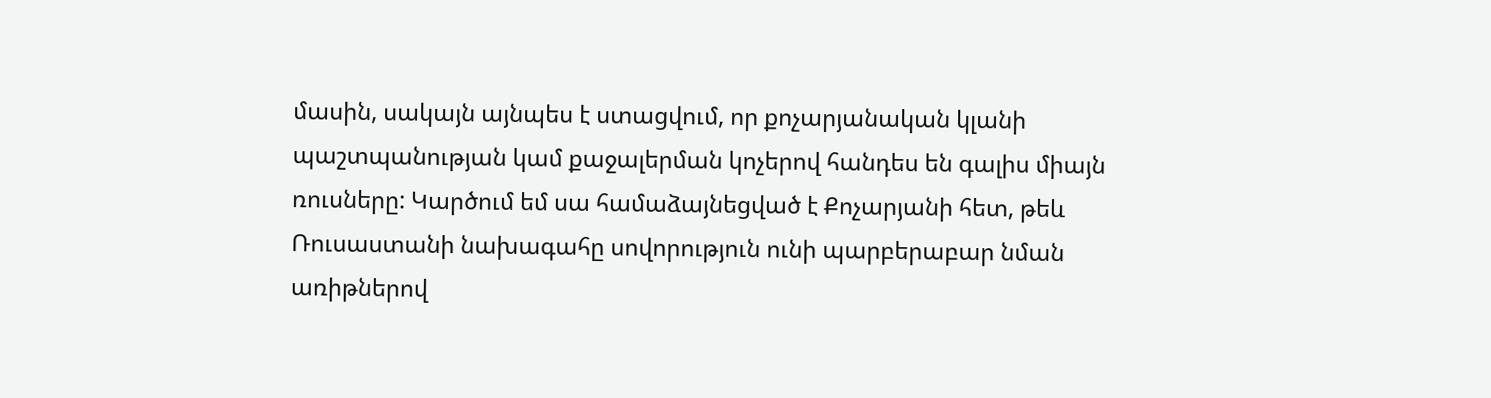մասին, սակայն այնպես է ստացվում, որ քոչարյանական կլանի պաշտպանության կամ քաջալերման կոչերով հանդես են գալիս միայն ռուսները: Կարծում եմ սա համաձայնեցված է Քոչարյանի հետ, թեև Ռուսաստանի նախագահը սովորություն ունի պարբերաբար նման առիթներով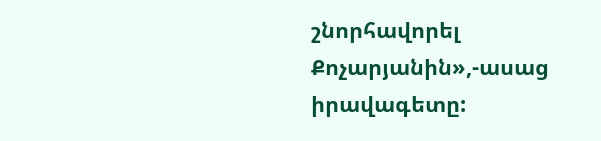շնորհավորել Քոչարյանին»,-ասաց իրավագետը: